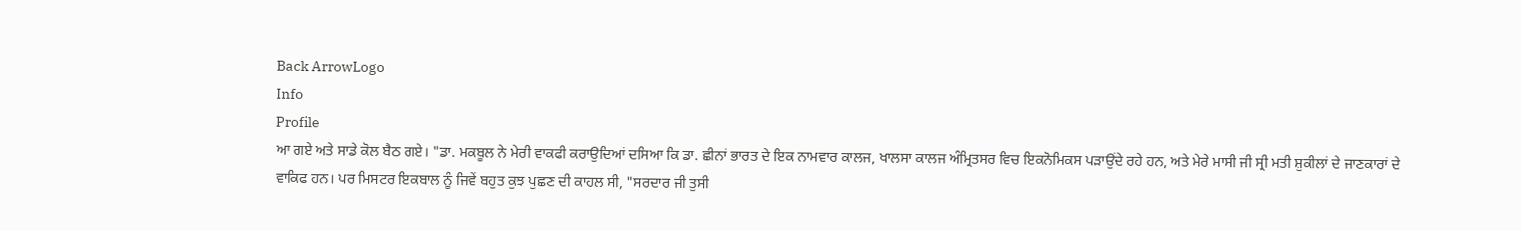Back ArrowLogo
Info
Profile
ਆ ਗਏ ਅਤੇ ਸਾਡੇ ਕੋਲ ਬੈਠ ਗਏ। "ਡਾ. ਮਕਬੂਲ ਨੇ ਮੇਰੀ ਵਾਕਫੀ ਕਰਾਉਦਿਆਂ ਦਸਿਆ ਕਿ ਡਾ. ਛੀਨਾਂ ਭਾਰਤ ਦੇ ਇਕ ਨਾਮਵਾਰ ਕਾਲਜ, ਖਾਲਸਾ ਕਾਲਜ ਅੰਮ੍ਰਿਤਸਰ ਵਿਚ ਇਕਨੋਮਿਕਸ ਪੜਾਉਂਦੇ ਰਹੇ ਹਨ, ਅਤੇ ਮੇਰੇ ਮਾਸੀ ਜੀ ਸ੍ਰੀ ਮਤੀ ਸ਼ੁਕੀਲਾਂ ਦੇ ਜਾਣਕਾਰਾਂ ਦੇ ਵਾਕਿਫ ਹਨ। ਪਰ ਮਿਸਟਰ ਇਕਬਾਲ ਨੂੰ ਜਿਵੇਂ ਬਹੁਤ ਕੁਝ ਪੁਛਣ ਦੀ ਕਾਹਲ ਸੀ, "ਸਰਦਾਰ ਜੀ ਤੁਸੀ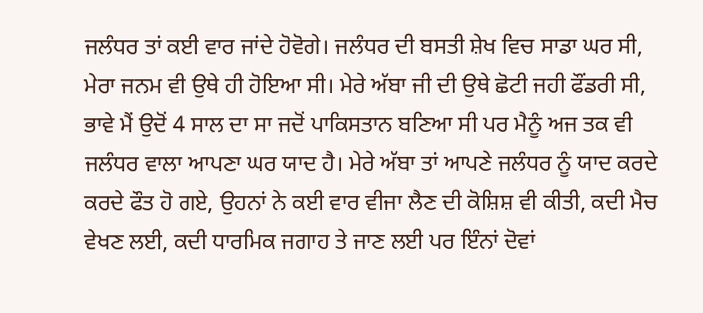ਜਲੰਧਰ ਤਾਂ ਕਈ ਵਾਰ ਜਾਂਦੇ ਹੋਵੋਗੇ। ਜਲੰਧਰ ਦੀ ਬਸਤੀ ਸ਼ੇਖ ਵਿਚ ਸਾਡਾ ਘਰ ਸੀ, ਮੇਰਾ ਜਨਮ ਵੀ ਉਥੇ ਹੀ ਹੋਇਆ ਸੀ। ਮੇਰੇ ਅੱਬਾ ਜੀ ਦੀ ਉਥੇ ਛੋਟੀ ਜਹੀ ਫੌਂਡਰੀ ਸੀ, ਭਾਵੇ ਮੈਂ ਉਦੋਂ 4 ਸਾਲ ਦਾ ਸਾ ਜਦੋਂ ਪਾਕਿਸਤਾਨ ਬਣਿਆ ਸੀ ਪਰ ਮੈਨੂੰ ਅਜ ਤਕ ਵੀ ਜਲੰਧਰ ਵਾਲਾ ਆਪਣਾ ਘਰ ਯਾਦ ਹੈ। ਮੇਰੇ ਅੱਬਾ ਤਾਂ ਆਪਣੇ ਜਲੰਧਰ ਨੂੰ ਯਾਦ ਕਰਦੇ ਕਰਦੇ ਫੌਤ ਹੋ ਗਏ, ਉਹਨਾਂ ਨੇ ਕਈ ਵਾਰ ਵੀਜਾ ਲੈਣ ਦੀ ਕੋਸ਼ਿਸ਼ ਵੀ ਕੀਤੀ, ਕਦੀ ਮੈਚ ਵੇਖਣ ਲਈ, ਕਦੀ ਧਾਰਮਿਕ ਜਗਾਹ ਤੇ ਜਾਣ ਲਈ ਪਰ ਇੰਨਾਂ ਦੋਵਾਂ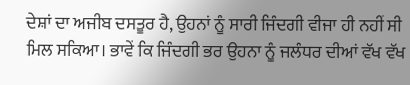ਦੇਸ਼ਾਂ ਦਾ ਅਜੀਬ ਦਸਤੂਰ ਹੈ, ਉਹਨਾਂ ਨੂੰ ਸਾਰੀ ਜਿੰਦਗੀ ਵੀਜਾ ਹੀ ਨਹੀਂ ਸੀ ਮਿਲ ਸਕਿਆ। ਭਾਵੇਂ ਕਿ ਜਿੰਦਗੀ ਭਰ ਉਹਨਾ ਨੂੰ ਜਲੰਧਰ ਦੀਆਂ ਵੱਖ ਵੱਖ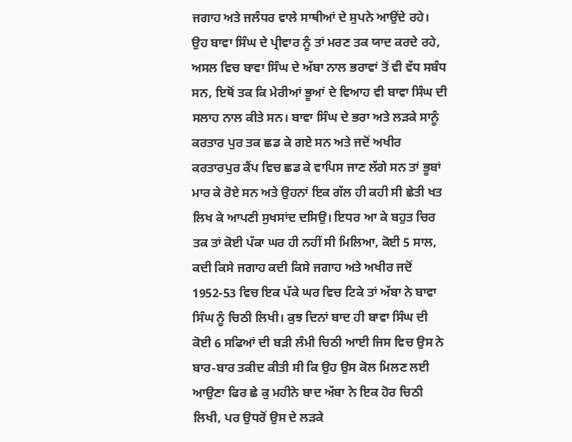ਜਗਾਹ ਅਤੇ ਜਲੰਧਰ ਵਾਲੇ ਸਾਥੀਆਂ ਦੇ ਸੁਪਨੇ ਆਉਂਦੇ ਰਹੇ। ਉਹ ਬਾਵਾ ਸਿੰਘ ਦੇ ਪ੍ਰੀਵਾਰ ਨੂੰ ਤਾਂ ਮਰਣ ਤਕ ਯਾਦ ਕਰਦੇ ਰਹੇ, ਅਸਲ ਵਿਚ ਬਾਵਾ ਸਿੰਘ ਦੇ ਅੱਬਾ ਨਾਲ ਭਰਾਵਾਂ ਤੋਂ ਵੀ ਵੱਧ ਸਬੰਧ ਸਨ, ਇਥੋਂ ਤਕ ਕਿ ਮੇਰੀਆਂ ਭੂਆਂ ਦੇ ਵਿਆਹ ਵੀ ਬਾਵਾ ਸਿੰਘ ਦੀ ਸਲਾਹ ਨਾਲ ਕੀਤੇ ਸਨ। ਬਾਵਾ ਸਿੰਘ ਦੇ ਭਰਾ ਅਤੇ ਲੜਕੇ ਸਾਨੂੰ ਕਰਤਾਰ ਪੁਰ ਤਕ ਛਡ ਕੇ ਗਏ ਸਨ ਅਤੇ ਜਦੋਂ ਅਖੀਰ ਕਰਤਾਰਪੁਰ ਕੈਂਪ ਵਿਚ ਛਡ ਕੇ ਵਾਪਿਸ ਜਾਣ ਲੱਗੇ ਸਨ ਤਾਂ ਭੂਬਾਂ ਮਾਰ ਕੇ ਰੋਏ ਸਨ ਅਤੇ ਉਹਨਾਂ ਇਕ ਗੱਲ ਹੀ ਕਹੀ ਸੀ ਛੇਤੀ ਖਤ ਲਿਖ ਕੇ ਆਪਣੀ ਸੁਖਸਾਂਦ ਦਸਿਉ। ਇਧਰ ਆ ਕੇ ਬਹੁਤ ਚਿਰ ਤਕ ਤਾਂ ਕੋਈ ਪੱਕਾ ਘਰ ਹੀ ਨਹੀਂ ਸੀ ਮਿਲਿਆ, ਕੋਈ 5 ਸਾਲ, ਕਦੀ ਕਿਸੇ ਜਗਾਹ ਕਦੀ ਕਿਸੇ ਜਗਾਹ ਅਤੇ ਅਖੀਰ ਜਦੋਂ 1952-53 ਵਿਚ ਇਕ ਪੱਕੇ ਘਰ ਵਿਚ ਟਿਕੇ ਤਾਂ ਅੱਬਾ ਨੇ ਬਾਵਾ ਸਿੰਘ ਨੂੰ ਚਿਠੀ ਲਿਖੀ। ਕੁਝ ਦਿਨਾਂ ਬਾਦ ਹੀ ਬਾਵਾ ਸਿੰਘ ਦੀ ਕੋਈ 6 ਸਫਿਆਂ ਦੀ ਬੜੀ ਲੰਮੀ ਚਿਠੀ ਆਈ ਜਿਸ ਵਿਚ ਉਸ ਨੇ ਬਾਰ-ਬਾਰ ਤਕੀਦ ਕੀਤੀ ਸੀ ਕਿ ਉਹ ਉਸ ਕੋਲ ਮਿਲਣ ਲਈ ਆਉਣਾ ਫਿਰ ਛੇ ਕੁ ਮਹੀਨੇ ਬਾਦ ਅੱਬਾ ਨੇ ਇਕ ਹੋਰ ਚਿਠੀ ਲਿਖੀ, ਪਰ ਉਧਰੋਂ ਉਸ ਦੇ ਲੜਕੇ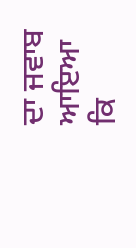ਦਾ ਜਵਾਬ ਆਇਆ ਕਿ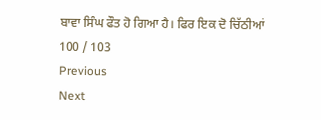ਬਾਵਾ ਸਿੰਘ ਫੌਤ ਹੋ ਗਿਆ ਹੈ। ਫਿਰ ਇਕ ਦੋ ਚਿੱਠੀਆਂ
100 / 103
Previous
Next